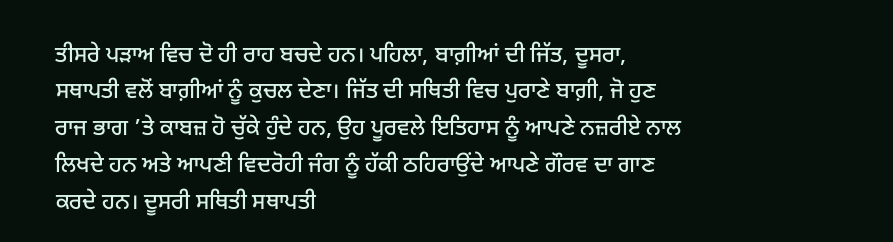ਤੀਸਰੇ ਪੜਾਅ ਵਿਚ ਦੋ ਹੀ ਰਾਹ ਬਚਦੇ ਹਨ। ਪਹਿਲਾ, ਬਾਗ਼ੀਆਂ ਦੀ ਜਿੱਤ, ਦੂਸਰਾ, ਸਥਾਪਤੀ ਵਲੋਂ ਬਾਗ਼ੀਆਂ ਨੂੰ ਕੁਚਲ ਦੇਣਾ। ਜਿੱਤ ਦੀ ਸਥਿਤੀ ਵਿਚ ਪੁਰਾਣੇ ਬਾਗ਼ੀ, ਜੋ ਹੁਣ ਰਾਜ ਭਾਗ ’ਤੇ ਕਾਬਜ਼ ਹੋ ਚੁੱਕੇ ਹੁੰਦੇ ਹਨ, ਉਹ ਪੂਰਵਲੇ ਇਤਿਹਾਸ ਨੂੰ ਆਪਣੇ ਨਜ਼ਰੀਏ ਨਾਲ ਲਿਖਦੇ ਹਨ ਅਤੇ ਆਪਣੀ ਵਿਦਰੋਹੀ ਜੰਗ ਨੂੰ ਹੱਕੀ ਠਹਿਰਾਉਂਦੇ ਆਪਣੇ ਗੌਰਵ ਦਾ ਗਾਣ ਕਰਦੇ ਹਨ। ਦੂਸਰੀ ਸਥਿਤੀ ਸਥਾਪਤੀ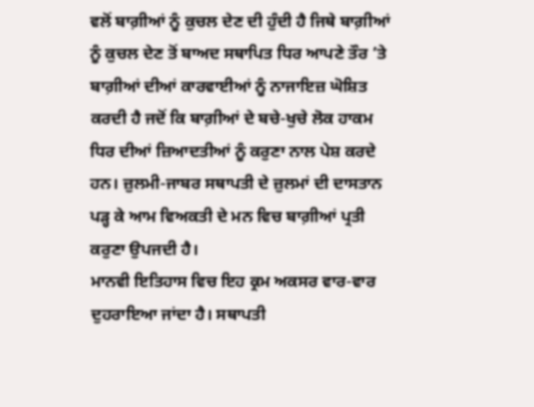ਵਲੋਂ ਬਾਗ਼ੀਆਂ ਨੂੰ ਕੁਚਲ ਦੇਣ ਦੀ ਹੁੰਦੀ ਹੈ ਜਿਥੇ ਬਾਗ਼ੀਆਂ ਨੂੰ ਕੁਚਲ ਦੇਣ ਤੋਂ ਬਾਅਦ ਸਥਾਪਿਤ ਧਿਰ ਆਪਣੇ ਤੌਰ ’ਤੇ ਬਾਗ਼ੀਆਂ ਦੀਆਂ ਕਾਰਵਾਈਆਂ ਨੂੰ ਨਾਜਾਇਜ਼ ਘੋਸ਼ਿਤ ਕਰਦੀ ਹੈ ਜਦੋਂ ਕਿ ਬਾਗ਼ੀਆਂ ਦੇ ਬਚੇ-ਖੁਚੇ ਲੋਕ ਹਾਕਮ ਧਿਰ ਦੀਆਂ ਜ਼ਿਆਦਤੀਆਂ ਨੂੰ ਕਰੁਣਾ ਨਾਲ ਪੇਸ਼ ਕਰਦੇ ਹਨ। ਜ਼ੁਲਮੀ-ਜਾਬਰ ਸਥਾਪਤੀ ਦੇ ਜ਼ੁਲਮਾਂ ਦੀ ਦਾਸਤਾਨ ਪੜ੍ਹ ਕੇ ਆਮ ਵਿਅਕਤੀ ਦੇ ਮਨ ਵਿਚ ਬਾਗ਼ੀਆਂ ਪ੍ਰਤੀ ਕਰੁਣਾ ਉਪਜਦੀ ਹੈ।
ਮਾਨਵੀ ਇਤਿਹਾਸ ਵਿਚ ਇਹ ਕ੍ਰਮ ਅਕਸਰ ਵਾਰ-ਵਾਰ ਦੁਹਰਾਇਆ ਜਾਂਦਾ ਹੈ। ਸਥਾਪਤੀ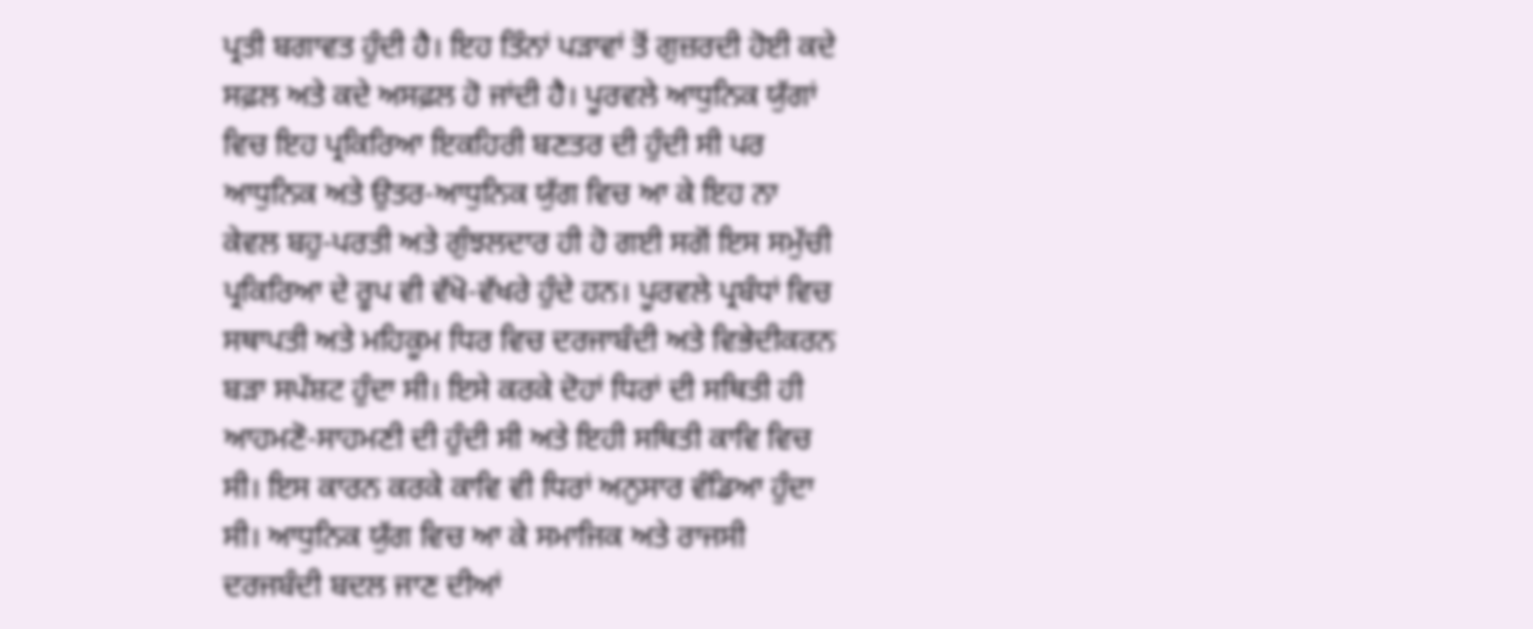ਪ੍ਰਤੀ ਬਗਾਵਤ ਹੁੰਦੀ ਹੈ। ਇਹ ਤਿੰਨਾਂ ਪੜਾਵਾਂ ਤੋਂ ਗੁਜ਼ਰਦੀ ਹੋਈ ਕਦੇ ਸਫ਼ਲ ਅਤੇ ਕਦੇ ਅਸਫ਼ਲ ਹੋ ਜਾਂਦੀ ਹੈ। ਪੂਰਵਲੇ ਆਧੁਨਿਕ ਯੁੱਗਾਂ ਵਿਚ ਇਹ ਪ੍ਰਕਿਰਿਆ ਇਕਹਿਰੀ ਬਣਤਰ ਦੀ ਹੁੰਦੀ ਸੀ ਪਰ ਆਧੁਨਿਕ ਅਤੇ ਉਤਰ-ਆਧੁਨਿਕ ਯੁੱਗ ਵਿਚ ਆ ਕੇ ਇਹ ਨਾ ਕੇਵਲ ਬਹੁ-ਪਰਤੀ ਅਤੇ ਗੁੰਝਲਦਾਰ ਹੀ ਹੋ ਗਈ ਸਗੋਂ ਇਸ ਸਮੁੱਚੀ ਪ੍ਰਕਿਰਿਆ ਦੇ ਰੂਪ ਵੀ ਵੱਖੋ-ਵੱਖਰੇ ਹੁੰਦੇ ਹਨ। ਪੂਰਵਲੇ ਪ੍ਰਬੰਧਾਂ ਵਿਚ ਸਥਾਪਤੀ ਅਤੇ ਮਹਿਕੂਮ ਧਿਰ ਵਿਚ ਦਰਜਾਬੰਦੀ ਅਤੇ ਵਿਭੇਦੀਕਰਨ ਬੜਾ ਸਪੱਸ਼ਟ ਹੁੰਦਾ ਸੀ। ਇਸੇ ਕਰਕੇ ਦੋਹਾਂ ਧਿਰਾਂ ਦੀ ਸਥਿਤੀ ਹੀ ਆਹਮਣੋ-ਸਾਹਮਣੀ ਦੀ ਹੁੰਦੀ ਸੀ ਅਤੇ ਇਹੀ ਸਥਿਤੀ ਕਾਵਿ ਵਿਚ ਸੀ। ਇਸ ਕਾਰਨ ਕਰਕੇ ਕਾਵਿ ਵੀ ਧਿਰਾਂ ਅਨੁਸਾਰ ਵੰਡਿਆ ਹੁੰਦਾ ਸੀ। ਆਧੁਨਿਕ ਯੁੱਗ ਵਿਚ ਆ ਕੇ ਸਮਾਜਿਕ ਅਤੇ ਰਾਜਸੀ ਦਰਜਬੰਦੀ ਬਦਲ ਜਾਣ ਦੀਆਂ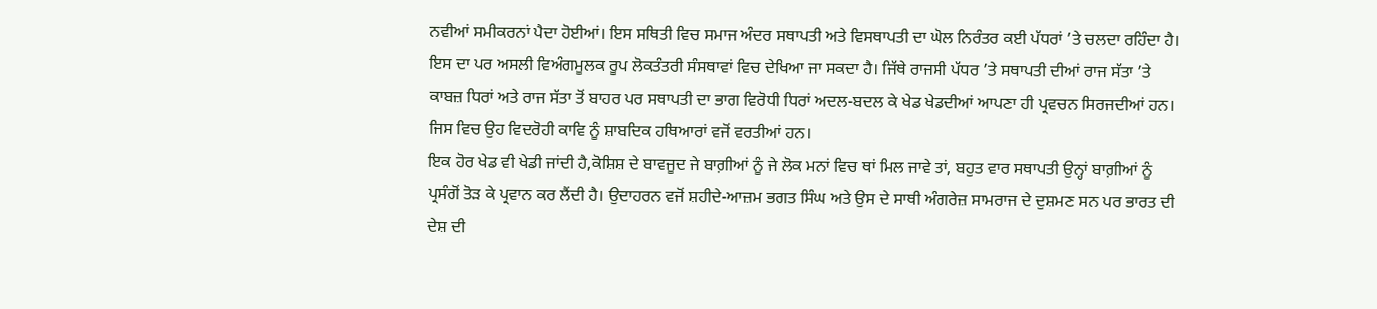ਨਵੀਆਂ ਸਮੀਕਰਨਾਂ ਪੈਦਾ ਹੋਈਆਂ। ਇਸ ਸਥਿਤੀ ਵਿਚ ਸਮਾਜ ਅੰਦਰ ਸਥਾਪਤੀ ਅਤੇ ਵਿਸਥਾਪਤੀ ਦਾ ਘੋਲ ਨਿਰੰਤਰ ਕਈ ਪੱਧਰਾਂ ’ਤੇ ਚਲਦਾ ਰਹਿੰਦਾ ਹੈ। ਇਸ ਦਾ ਪਰ ਅਸਲੀ ਵਿਅੰਗਮੂਲਕ ਰੂਪ ਲੋਕਤੰਤਰੀ ਸੰਸਥਾਵਾਂ ਵਿਚ ਦੇਖਿਆ ਜਾ ਸਕਦਾ ਹੈ। ਜਿੱਥੇ ਰਾਜਸੀ ਪੱਧਰ ’ਤੇ ਸਥਾਪਤੀ ਦੀਆਂ ਰਾਜ ਸੱਤਾ ’ਤੇ ਕਾਬਜ਼ ਧਿਰਾਂ ਅਤੇ ਰਾਜ ਸੱਤਾ ਤੋਂ ਬਾਹਰ ਪਰ ਸਥਾਪਤੀ ਦਾ ਭਾਗ ਵਿਰੋਧੀ ਧਿਰਾਂ ਅਦਲ-ਬਦਲ ਕੇ ਖੇਡ ਖੇਡਦੀਆਂ ਆਪਣਾ ਹੀ ਪ੍ਰਵਚਨ ਸਿਰਜਦੀਆਂ ਹਨ। ਜਿਸ ਵਿਚ ਉਹ ਵਿਦਰੋਹੀ ਕਾਵਿ ਨੂੰ ਸ਼ਾਬਦਿਕ ਹਥਿਆਰਾਂ ਵਜੋਂ ਵਰਤੀਆਂ ਹਨ।
ਇਕ ਹੋਰ ਖੇਡ ਵੀ ਖੇਡੀ ਜਾਂਦੀ ਹੈ,ਕੋਸ਼ਿਸ਼ ਦੇ ਬਾਵਜੂਦ ਜੇ ਬਾਗ਼ੀਆਂ ਨੂੰ ਜੇ ਲੋਕ ਮਨਾਂ ਵਿਚ ਥਾਂ ਮਿਲ ਜਾਵੇ ਤਾਂ, ਬਹੁਤ ਵਾਰ ਸਥਾਪਤੀ ਉਨ੍ਹਾਂ ਬਾਗ਼ੀਆਂ ਨੂੰ ਪ੍ਰਸੰਗੋਂ ਤੋੜ ਕੇ ਪ੍ਰਵਾਨ ਕਰ ਲੈਂਦੀ ਹੈ। ਉਦਾਹਰਨ ਵਜੋਂ ਸ਼ਹੀਦੇ-ਆਜ਼ਮ ਭਗਤ ਸਿੰਘ ਅਤੇ ਉਸ ਦੇ ਸਾਥੀ ਅੰਗਰੇਜ਼ ਸਾਮਰਾਜ ਦੇ ਦੁਸ਼ਮਣ ਸਨ ਪਰ ਭਾਰਤ ਦੀ ਦੇਸ਼ ਦੀ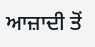ਆਜ਼ਾਦੀ ਤੋਂ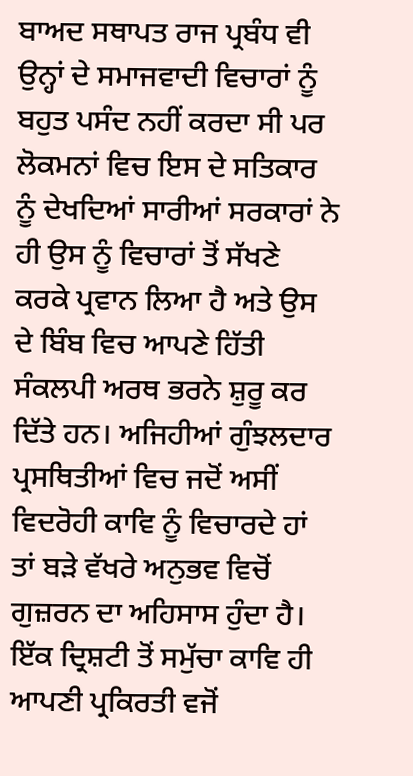ਬਾਅਦ ਸਥਾਪਤ ਰਾਜ ਪ੍ਰਬੰਧ ਵੀ ਉਨ੍ਹਾਂ ਦੇ ਸਮਾਜਵਾਦੀ ਵਿਚਾਰਾਂ ਨੂੰ ਬਹੁਤ ਪਸੰਦ ਨਹੀਂ ਕਰਦਾ ਸੀ ਪਰ ਲੋਕਮਨਾਂ ਵਿਚ ਇਸ ਦੇ ਸਤਿਕਾਰ ਨੂੰ ਦੇਖਦਿਆਂ ਸਾਰੀਆਂ ਸਰਕਾਰਾਂ ਨੇ ਹੀ ਉਸ ਨੂੰ ਵਿਚਾਰਾਂ ਤੋਂ ਸੱਖਣੇ ਕਰਕੇ ਪ੍ਰਵਾਨ ਲਿਆ ਹੈ ਅਤੇ ਉਸ ਦੇ ਬਿੰਬ ਵਿਚ ਆਪਣੇ ਹਿੱਤੀ ਸੰਕਲਪੀ ਅਰਥ ਭਰਨੇ ਸ਼ੁਰੂ ਕਰ ਦਿੱਤੇ ਹਨ। ਅਜਿਹੀਆਂ ਗੁੰਝਲਦਾਰ ਪ੍ਰਸਥਿਤੀਆਂ ਵਿਚ ਜਦੋਂ ਅਸੀਂ ਵਿਦਰੋਹੀ ਕਾਵਿ ਨੂੰ ਵਿਚਾਰਦੇ ਹਾਂ ਤਾਂ ਬੜੇ ਵੱਖਰੇ ਅਨੁਭਵ ਵਿਚੋਂ ਗੁਜ਼ਰਨ ਦਾ ਅਹਿਸਾਸ ਹੁੰਦਾ ਹੈ।
ਇੱਕ ਦ੍ਰਿਸ਼ਟੀ ਤੋਂ ਸਮੁੱਚਾ ਕਾਵਿ ਹੀ ਆਪਣੀ ਪ੍ਰਕਿਰਤੀ ਵਜੋਂ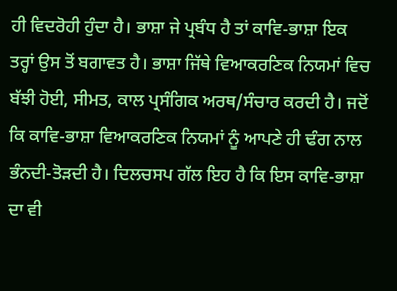ਹੀ ਵਿਦਰੋਹੀ ਹੁੰਦਾ ਹੈ। ਭਾਸ਼ਾ ਜੇ ਪ੍ਰਬੰਧ ਹੈ ਤਾਂ ਕਾਵਿ-ਭਾਸ਼ਾ ਇਕ ਤਰ੍ਹਾਂ ਉਸ ਤੋਂ ਬਗਾਵਤ ਹੈ। ਭਾਸ਼ਾ ਜਿੱਥੇ ਵਿਆਕਰਣਿਕ ਨਿਯਮਾਂ ਵਿਚ ਬੱਝੀ ਹੋਈ, ਸੀਮਤ, ਕਾਲ ਪ੍ਰਸੰਗਿਕ ਅਰਥ/ਸੰਚਾਰ ਕਰਦੀ ਹੈ। ਜਦੋਂ ਕਿ ਕਾਵਿ-ਭਾਸ਼ਾ ਵਿਆਕਰਣਿਕ ਨਿਯਮਾਂ ਨੂੰ ਆਪਣੇ ਹੀ ਢੰਗ ਨਾਲ ਭੰਨਦੀ-ਤੋੜਦੀ ਹੈ। ਦਿਲਚਸਪ ਗੱਲ ਇਹ ਹੈ ਕਿ ਇਸ ਕਾਵਿ-ਭਾਸ਼ਾ ਦਾ ਵੀ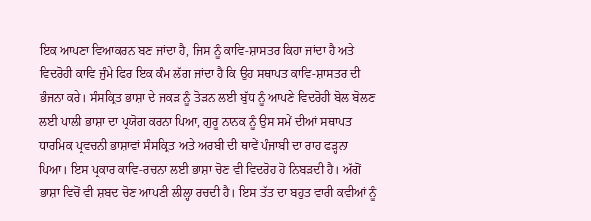ਇਕ ਆਪਣਾ ਵਿਆਕਰਨ ਬਣ ਜਾਂਦਾ ਹੈ, ਜਿਸ ਨੂੰ ਕਾਵਿ-ਸ਼ਾਸਤਰ ਕਿਹਾ ਜਾਂਦਾ ਹੈ ਅਤੇ ਵਿਦਰੋਹੀ ਕਾਵਿ ਜੁੰਮੇ ਫਿਰ ਇਕ ਕੰਮ ਲੱਗ ਜਾਂਦਾ ਹੈ ਕਿ ਉਹ ਸਥਾਪਤ ਕਾਵਿ-ਸ਼ਾਸਤਰ ਦੀ ਭੰਜਨਾ ਕਰੇ। ਸੰਸਕ੍ਰਿਤ ਭਾਸ਼ਾ ਦੇ ਜਕੜ ਨੂੰ ਤੋੜਨ ਲਈ ਬੁੱਧ ਨੂੰ ਆਪਣੇ ਵਿਦਰੋਹੀ ਬੋਲ ਬੋਲਣ ਲਈ ਪਾਲੀ ਭਾਸ਼ਾ ਦਾ ਪ੍ਰਯੋਗ ਕਰਨਾ ਪਿਆ, ਗੁਰੂ ਨਾਨਕ ਨੂੰ ਉਸ ਸਮੇਂ ਦੀਆਂ ਸਥਾਪਤ ਧਾਰਮਿਕ ਪ੍ਰਵਚਨੀ ਭਾਸ਼ਾਵਾਂ ਸੰਸਕ੍ਰਿਤ ਅਤੇ ਅਰਬੀ ਦੀ ਥਾਵੇਂ ਪੰਜਾਬੀ ਦਾ ਰਾਹ ਫੜ੍ਹਨਾ ਪਿਆ। ਇਸ ਪ੍ਰਕਾਰ ਕਾਵਿ-ਰਚਨਾ ਲਈ ਭਾਸ਼ਾ ਚੋਣ ਵੀ ਵਿਦਰੋਹ ਹੋ ਨਿਬੜਦੀ ਹੈ। ਅੱਗੋਂ ਭਾਸ਼ਾ ਵਿਚੋਂ ਵੀ ਸ਼ਬਦ ਚੋਣ ਆਪਣੀ ਲੀਲ੍ਹਾ ਰਚਦੀ ਹੈ। ਇਸ ਤੱਤ ਦਾ ਬਹੁਤ ਵਾਰੀ ਕਵੀਆਂ ਨੂੰ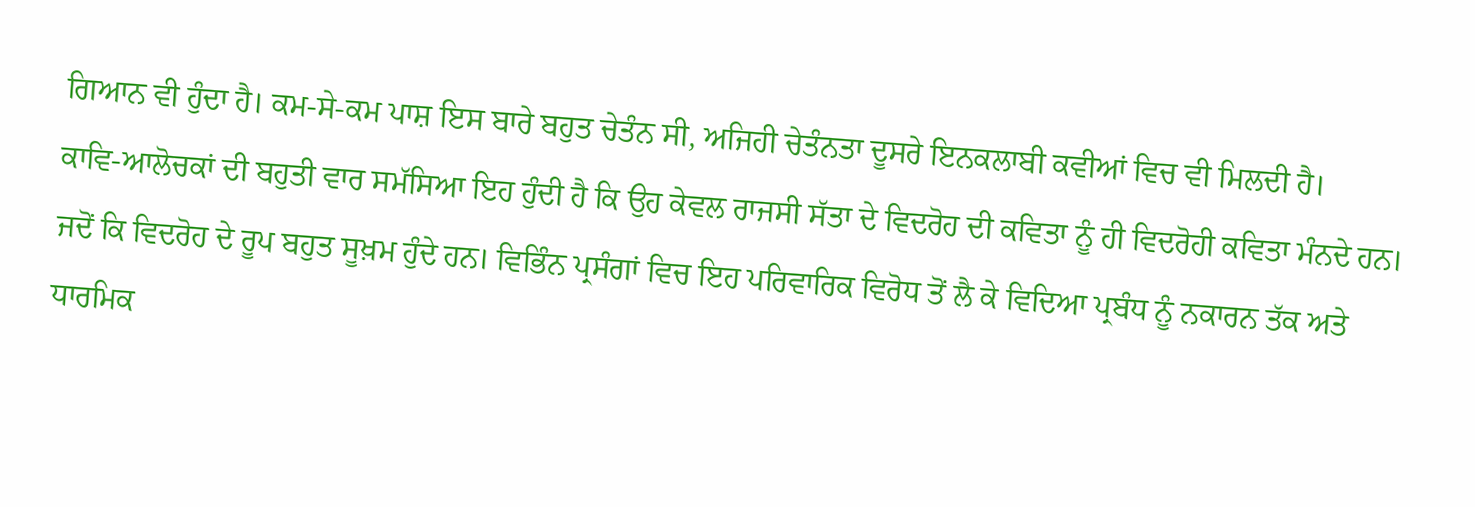ਗਿਆਨ ਵੀ ਹੁੰਦਾ ਹੈ। ਕਮ-ਸੇ-ਕਮ ਪਾਸ਼ ਇਸ ਬਾਰੇ ਬਹੁਤ ਚੇਤੰਨ ਸੀ, ਅਜਿਹੀ ਚੇਤੰਨਤਾ ਦੂਸਰੇ ਇਨਕਲਾਬੀ ਕਵੀਆਂ ਵਿਚ ਵੀ ਮਿਲਦੀ ਹੈ।
ਕਾਵਿ-ਆਲੋਚਕਾਂ ਦੀ ਬਹੁਤੀ ਵਾਰ ਸਮੱਸਿਆ ਇਹ ਹੁੰਦੀ ਹੈ ਕਿ ਉਹ ਕੇਵਲ ਰਾਜਸੀ ਸੱਤਾ ਦੇ ਵਿਦਰੋਹ ਦੀ ਕਵਿਤਾ ਨੂੰ ਹੀ ਵਿਦਰੋਹੀ ਕਵਿਤਾ ਮੰਨਦੇ ਹਨ। ਜਦੋਂ ਕਿ ਵਿਦਰੋਹ ਦੇ ਰੂਪ ਬਹੁਤ ਸੂਖ਼ਮ ਹੁੰਦੇ ਹਨ। ਵਿਭਿੰਨ ਪ੍ਰਸੰਗਾਂ ਵਿਚ ਇਹ ਪਰਿਵਾਰਿਕ ਵਿਰੋਧ ਤੋਂ ਲੈ ਕੇ ਵਿਦਿਆ ਪ੍ਰਬੰਧ ਨੂੰ ਨਕਾਰਨ ਤੱਕ ਅਤੇ ਧਾਰਮਿਕ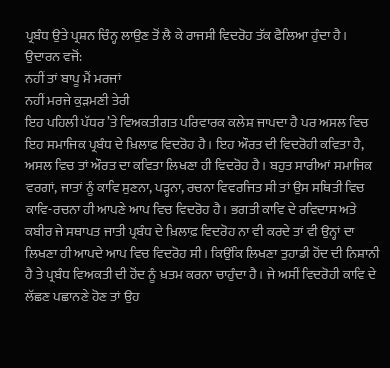ਪ੍ਰਬੰਧ ਉਤੇ ਪ੍ਰਸ਼ਨ ਚਿੰਨ੍ਹ ਲਾਉਣ ਤੋਂ ਲੈ ਕੇ ਰਾਜਸੀ ਵਿਦਰੋਹ ਤੱਕ ਫੈਲਿਆ ਹੁੰਦਾ ਹੈ। ਉਦਾਰਨ ਵਜੋਂ:
ਨਹੀਂ ਤਾਂ ਬਾਪੂ ਮੈਂ ਮਰਜਾਂ
ਨਹੀਂ ਮਰਜੇ ਕੁੜਮਣੀ ਤੇਰੀ
ਇਹ ਪਹਿਲੀ ਪੱਧਰ ’ਤੇ ਵਿਅਕਤੀਗਤ ਪਰਿਵਾਰਕ ਕਲੇਸ਼ ਜਾਪਦਾ ਹੈ ਪਰ ਅਸਲ ਵਿਚ ਇਹ ਸਮਾਜਿਕ ਪ੍ਰਬੰਧ ਦੇ ਖ਼ਿਲਾਫ਼ ਵਿਦਰੋਹ ਹੈ। ਇਹ ਔਰਤ ਦੀ ਵਿਦਰੋਹੀ ਕਵਿਤਾ ਹੈ, ਅਸਲ ਵਿਚ ਤਾਂ ਔਰਤ ਦਾ ਕਵਿਤਾ ਲਿਖਣਾ ਹੀ ਵਿਦਰੋਹ ਹੈ। ਬਹੁਤ ਸਾਰੀਆਂ ਸਮਾਜਿਕ ਵਰਗਾਂ, ਜਾਤਾਂ ਨੂੰ ਕਾਵਿ ਸੁਣਨਾ, ਪੜ੍ਹਨਾ, ਰਚਨਾ ਵਿਵਰਜਿਤ ਸੀ ਤਾਂ ਉਸ ਸਥਿਤੀ ਵਿਚ ਕਾਵਿ-ਰਚਨਾ ਹੀ ਆਪਣੇ ਆਪ ਵਿਚ ਵਿਦਰੋਹ ਹੈ। ਭਗਤੀ ਕਾਵਿ ਦੇ ਰਵਿਦਾਸ ਅਤੇ ਕਬੀਰ ਜੇ ਸਥਾਪਤ ਜਾਤੀ ਪ੍ਰਬੰਧ ਦੇ ਖ਼ਿਲਾਫ਼ ਵਿਦਰੋਹ ਨਾ ਵੀ ਕਰਦੇ ਤਾਂ ਵੀ ਉਨ੍ਹਾਂ ਦਾ ਲਿਖਣਾ ਹੀ ਆਪਦੇ ਆਪ ਵਿਚ ਵਿਦਰੋਹ ਸੀ। ਕਿਉਂਕਿ ਲਿਖਣਾ ਤੁਹਾਡੀ ਹੋਂਦ ਦੀ ਨਿਸ਼ਾਨੀ ਹੈ ਤੇ ਪ੍ਰਬੰਧ ਵਿਅਕਤੀ ਦੀ ਹੋਂਦ ਨੂੰ ਖ਼ਤਮ ਕਰਨਾ ਚਾਹੁੰਦਾ ਹੈ। ਜੇ ਅਸੀਂ ਵਿਦਰੋਹੀ ਕਾਵਿ ਦੇ ਲੱਛਣ ਪਛਾਨਣੇ ਹੋਣ ਤਾਂ ਉਹ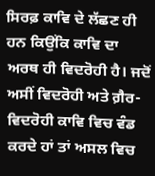ਸਿਰਫ਼ ਕਾਵਿ ਦੇ ਲੱਛਣ ਹੀ ਹਨ ਕਿਉਂਕਿ ਕਾਵਿ ਦਾ ਅਰਥ ਹੀ ਵਿਦਰੋਹੀ ਹੈ। ਜਦੋਂ ਅਸੀਂ ਵਿਦਰੋਹੀ ਅਤੇ ਗ਼ੈਰ-ਵਿਦਰੋਹੀ ਕਾਵਿ ਵਿਚ ਵੰਡ ਕਰਦੇ ਹਾਂ ਤਾਂ ਅਸਲ ਵਿਚ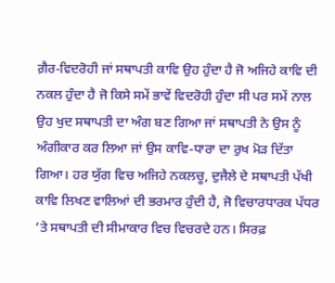ਗ਼ੈਰ-ਵਿਦਰੋਹੀ ਜਾਂ ਸਥਾਪਤੀ ਕਾਵਿ ਉਹ ਹੁੰਦਾ ਹੈ ਜੋ ਅਜਿਹੇ ਕਾਵਿ ਦੀ ਨਕਲ ਹੁੰਦਾ ਹੈ ਜੋ ਕਿਸੇ ਸਮੇਂ ਭਾਵੇਂ ਵਿਦਰੋਹੀ ਹੁੰਦਾ ਸੀ ਪਰ ਸਮੇਂ ਨਾਲ ਉਹ ਖੁਦ ਸਥਾਪਤੀ ਦਾ ਅੰਗ ਬਣ ਗਿਆ ਜਾਂ ਸਥਾਪਤੀ ਨੇ ਉਸ ਨੂੰ ਅੰਗੀਕਾਰ ਕਰ ਲਿਆ ਜਾਂ ਉਸ ਕਾਵਿ-ਧਾਰਾ ਦਾ ਰੁਖ ਮੋੜ ਦਿੱਤਾ ਗਿਆ। ਹਰ ਯੁੱਗ ਵਿਚ ਅਜਿਹੇ ਨਕਲਚੂ, ਦੁਜੈਲੇ ਦੇ ਸਥਾਪਤੀ ਪੱਖੀ ਕਾਵਿ ਲਿਖਣ ਵਾਲਿਆਂ ਦੀ ਭਰਮਾਰ ਹੁੰਦੀ ਹੈ, ਜੋ ਵਿਚਾਰਧਾਰਕ ਪੱਧਰ ’ਤੇ ਸਥਾਪਤੀ ਦੀ ਸੀਮਾਕਾਰ ਵਿਚ ਵਿਚਰਦੇ ਹਨ। ਸਿਰਫ਼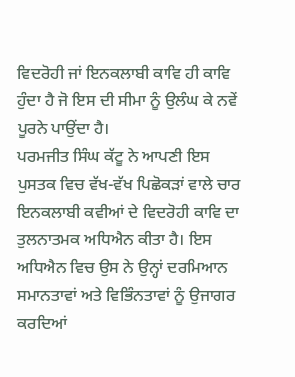ਵਿਦਰੋਹੀ ਜਾਂ ਇਨਕਲਾਬੀ ਕਾਵਿ ਹੀ ਕਾਵਿ ਹੁੰਦਾ ਹੈ ਜੋ ਇਸ ਦੀ ਸੀਮਾ ਨੂੰ ਉਲੰਘ ਕੇ ਨਵੇਂ ਪੂਰਨੇ ਪਾਉਂਦਾ ਹੈ।
ਪਰਮਜੀਤ ਸਿੰਘ ਕੱਟੂ ਨੇ ਆਪਣੀ ਇਸ ਪੁਸਤਕ ਵਿਚ ਵੱਖ-ਵੱਖ ਪਿਛੋਕੜਾਂ ਵਾਲੇ ਚਾਰ ਇਨਕਲਾਬੀ ਕਵੀਆਂ ਦੇ ਵਿਦਰੋਹੀ ਕਾਵਿ ਦਾ ਤੁਲਨਾਤਮਕ ਅਧਿਐਨ ਕੀਤਾ ਹੈ। ਇਸ ਅਧਿਐਨ ਵਿਚ ਉਸ ਨੇ ਉਨ੍ਹਾਂ ਦਰਮਿਆਨ ਸਮਾਨਤਾਵਾਂ ਅਤੇ ਵਿਭਿੰਨਤਾਵਾਂ ਨੂੰ ਉਜਾਗਰ ਕਰਦਿਆਂ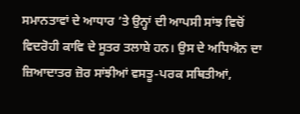ਸਮਾਨਤਾਵਾਂ ਦੇ ਆਧਾਰ ’ਤੇ ਉਨ੍ਹਾਂ ਦੀ ਆਪਸੀ ਸਾਂਝ ਵਿਚੋਂ ਵਿਦਰੋਹੀ ਕਾਵਿ ਦੇ ਸੂਤਰ ਤਲਾਸ਼ੇ ਹਨ। ਉਸ ਦੇ ਅਧਿਐਨ ਦਾ ਜ਼ਿਆਦਾਤਰ ਜ਼ੋਰ ਸਾਂਝੀਆਂ ਵਸਤੂ-ਪਰਕ ਸਥਿਤੀਆਂ,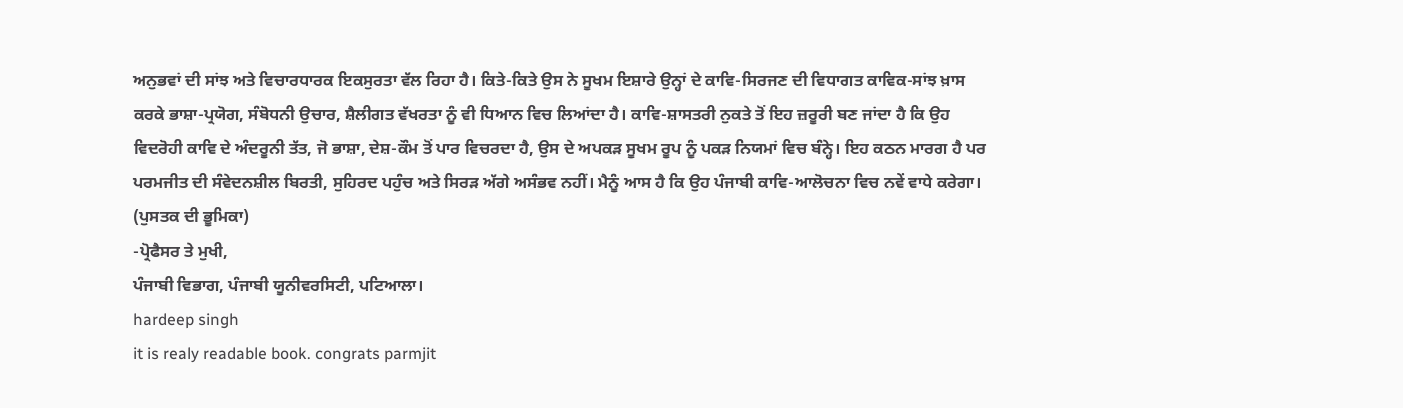ਅਨੁਭਵਾਂ ਦੀ ਸਾਂਝ ਅਤੇ ਵਿਚਾਰਧਾਰਕ ਇਕਸੁਰਤਾ ਵੱਲ ਰਿਹਾ ਹੈ। ਕਿਤੇ-ਕਿਤੇ ਉਸ ਨੇ ਸੂਖਮ ਇਸ਼ਾਰੇ ਉਨ੍ਹਾਂ ਦੇ ਕਾਵਿ-ਸਿਰਜਣ ਦੀ ਵਿਧਾਗਤ ਕਾਵਿਕ-ਸਾਂਝ ਖ਼ਾਸ ਕਰਕੇ ਭਾਸ਼ਾ-ਪ੍ਰਯੋਗ, ਸੰਬੋਧਨੀ ਉਚਾਰ, ਸ਼ੈਲੀਗਤ ਵੱਖਰਤਾ ਨੂੰ ਵੀ ਧਿਆਨ ਵਿਚ ਲਿਆਂਦਾ ਹੈ। ਕਾਵਿ-ਸ਼ਾਸਤਰੀ ਨੁਕਤੇ ਤੋਂ ਇਹ ਜ਼ਰੂਰੀ ਬਣ ਜਾਂਦਾ ਹੈ ਕਿ ਉਹ ਵਿਦਰੋਹੀ ਕਾਵਿ ਦੇ ਅੰਦਰੂਨੀ ਤੱਤ, ਜੋ ਭਾਸ਼ਾ, ਦੇਸ਼-ਕੌਮ ਤੋਂ ਪਾਰ ਵਿਚਰਦਾ ਹੈ, ਉਸ ਦੇ ਅਪਕੜ ਸੂਖਮ ਰੂਪ ਨੂੰ ਪਕੜ ਨਿਯਮਾਂ ਵਿਚ ਬੰਨ੍ਹੇ। ਇਹ ਕਠਨ ਮਾਰਗ ਹੈ ਪਰ ਪਰਮਜੀਤ ਦੀ ਸੰਵੇਦਨਸ਼ੀਲ ਬਿਰਤੀ, ਸੁਹਿਰਦ ਪਹੁੰਚ ਅਤੇ ਸਿਰੜ ਅੱਗੇ ਅਸੰਭਵ ਨਹੀਂ। ਮੈਨੂੰ ਆਸ ਹੈ ਕਿ ਉਹ ਪੰਜਾਬੀ ਕਾਵਿ-ਆਲੋਚਨਾ ਵਿਚ ਨਵੇਂ ਵਾਧੇ ਕਰੇਗਾ। (ਪੁਸਤਕ ਦੀ ਭੂਮਿਕਾ)
-ਪ੍ਰੋਫੈਸਰ ਤੇ ਮੁਖੀ,
ਪੰਜਾਬੀ ਵਿਭਾਗ, ਪੰਜਾਬੀ ਯੂਨੀਵਰਸਿਟੀ, ਪਟਿਆਲਾ।
hardeep singh
it is realy readable book. congrats parmjit